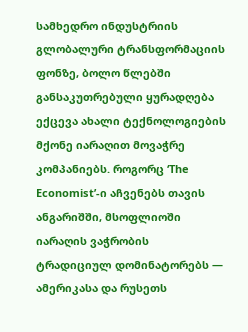სამხედრო ინდუსტრიის გლობალური ტრანსფორმაციის ფონზე, ბოლო წლებში განსაკუთრებული ყურადღება ექცევა ახალი ტექნოლოგიების მქონე იარაღით მოვაჭრე კომპანიებს. როგორც ‘The Economist’-ი აჩვენებს თავის ანგარიშში, მსოფლიოში იარაღის ვაჭრობის ტრადიციულ დომინატორებს — ამერიკასა და რუსეთს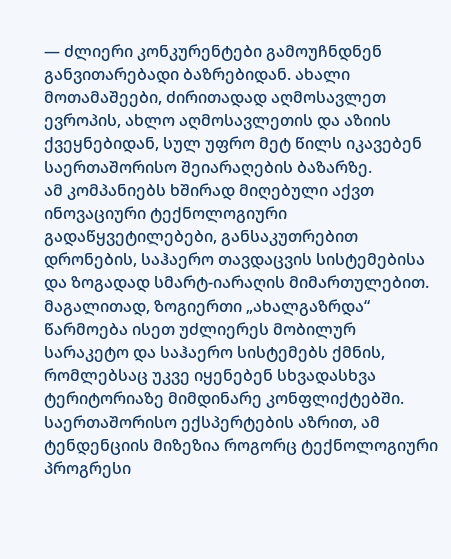— ძლიერი კონკურენტები გამოუჩნდნენ განვითარებადი ბაზრებიდან. ახალი მოთამაშეები, ძირითადად აღმოსავლეთ ევროპის, ახლო აღმოსავლეთის და აზიის ქვეყნებიდან, სულ უფრო მეტ წილს იკავებენ საერთაშორისო შეიარაღების ბაზარზე.
ამ კომპანიებს ხშირად მიღებული აქვთ ინოვაციური ტექნოლოგიური გადაწყვეტილებები, განსაკუთრებით დრონების, საჰაერო თავდაცვის სისტემებისა და ზოგადად სმარტ-იარაღის მიმართულებით. მაგალითად, ზოგიერთი „ახალგაზრდა“ წარმოება ისეთ უძლიერეს მობილურ სარაკეტო და საჰაერო სისტემებს ქმნის, რომლებსაც უკვე იყენებენ სხვადასხვა ტერიტორიაზე მიმდინარე კონფლიქტებში.
საერთაშორისო ექსპერტების აზრით, ამ ტენდენციის მიზეზია როგორც ტექნოლოგიური პროგრესი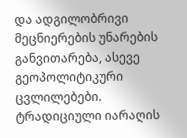და ადგილობრივი მეცნიერების უნარების განვითარება, ასევე გეოპოლიტიკური ცვლილებები. ტრადიციული იარაღის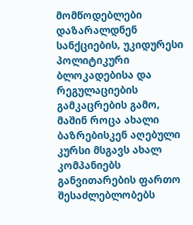მომწოდებლები დაზარალდნენ სანქციების, უკიდურესი პოლიტიკური ბლოკადებისა და რეგულაციების გამკაცრების გამო, მაშინ როცა ახალი ბაზრებისკენ აღებული კურსი მსგავს ახალ კომპანიებს განვითარების ფართო შესაძლებლობებს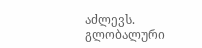აძლევს.
გლობალური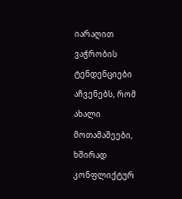იარაღით ვაჭრობის ტენდენციები აჩვენებს, რომ ახალი მოთამაშეები, ხშირად კონფლიქტურ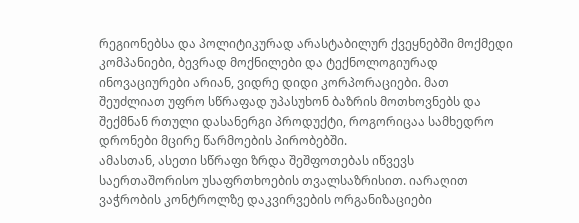რეგიონებსა და პოლიტიკურად არასტაბილურ ქვეყნებში მოქმედი კომპანიები, ბევრად მოქნილები და ტექნოლოგიურად ინოვაციურები არიან, ვიდრე დიდი კორპორაციები. მათ შეუძლიათ უფრო სწრაფად უპასუხონ ბაზრის მოთხოვნებს და შექმნან რთული დასანერგი პროდუქტი, როგორიცაა სამხედრო დრონები მცირე წარმოების პირობებში.
ამასთან, ასეთი სწრაფი ზრდა შეშფოთებას იწვევს საერთაშორისო უსაფრთხოების თვალსაზრისით. იარაღით ვაჭრობის კონტროლზე დაკვირვების ორგანიზაციები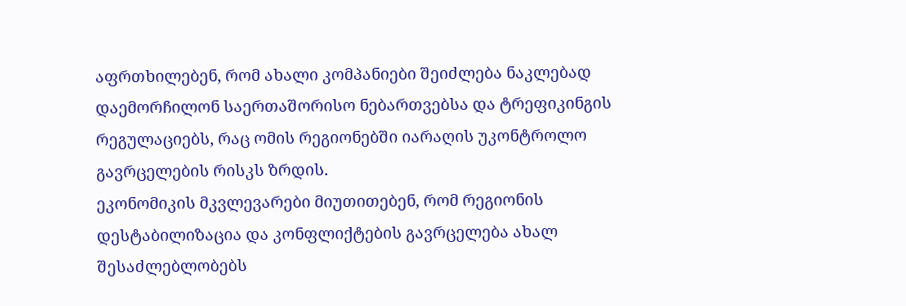აფრთხილებენ, რომ ახალი კომპანიები შეიძლება ნაკლებად დაემორჩილონ საერთაშორისო ნებართვებსა და ტრეფიკინგის რეგულაციებს, რაც ომის რეგიონებში იარაღის უკონტროლო გავრცელების რისკს ზრდის.
ეკონომიკის მკვლევარები მიუთითებენ, რომ რეგიონის დესტაბილიზაცია და კონფლიქტების გავრცელება ახალ შესაძლებლობებს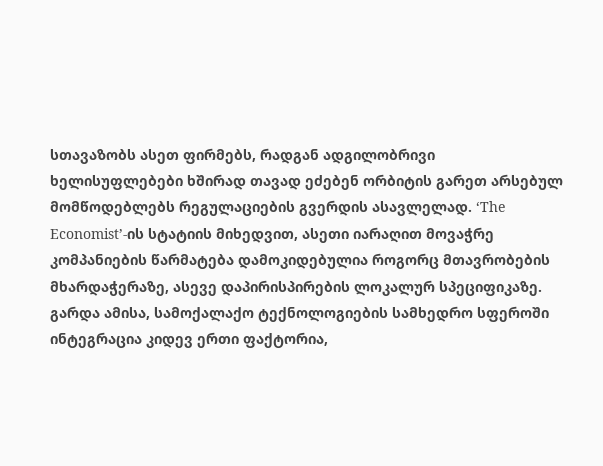სთავაზობს ასეთ ფირმებს, რადგან ადგილობრივი ხელისუფლებები ხშირად თავად ეძებენ ორბიტის გარეთ არსებულ მომწოდებლებს რეგულაციების გვერდის ასავლელად. ‘The Economist’-ის სტატიის მიხედვით, ასეთი იარაღით მოვაჭრე კომპანიების წარმატება დამოკიდებულია როგორც მთავრობების მხარდაჭერაზე, ასევე დაპირისპირების ლოკალურ სპეციფიკაზე.
გარდა ამისა, სამოქალაქო ტექნოლოგიების სამხედრო სფეროში ინტეგრაცია კიდევ ერთი ფაქტორია,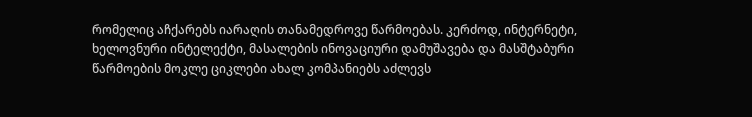რომელიც აჩქარებს იარაღის თანამედროვე წარმოებას. კერძოდ, ინტერნეტი, ხელოვნური ინტელექტი, მასალების ინოვაციური დამუშავება და მასშტაბური წარმოების მოკლე ციკლები ახალ კომპანიებს აძლევს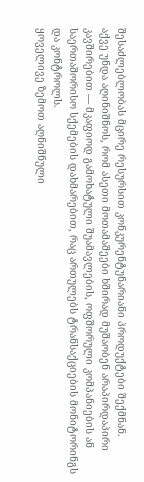შესაძლებლობას მცირე რესურსით კონკურენტუნარიანი პროდუქტები შექმნან.
აქვე უნდა აღინიშნოს, რომ ასეთი მოთამაშეები ხშირად მუშაობენ არაპირდაპირი კავშირებით — მკაფიოდ გამოხატული შუამავლების, ოფშორული კომპანიების ან საერთაშორისო სქემების დახმარებით, რაც ართულებს ტრანსაქციების მონიტორინგს და კონტროლს.
ყოველივე ზემოთ აღნიშნული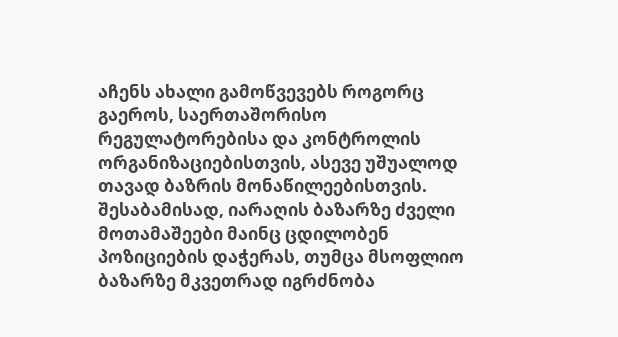აჩენს ახალი გამოწვევებს როგორც გაეროს, საერთაშორისო რეგულატორებისა და კონტროლის ორგანიზაციებისთვის, ასევე უშუალოდ თავად ბაზრის მონაწილეებისთვის. შესაბამისად, იარაღის ბაზარზე ძველი მოთამაშეები მაინც ცდილობენ პოზიციების დაჭერას, თუმცა მსოფლიო ბაზარზე მკვეთრად იგრძნობა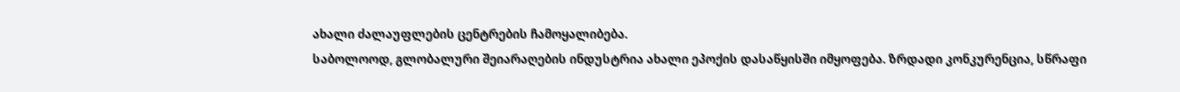ახალი ძალაუფლების ცენტრების ჩამოყალიბება.
საბოლოოდ, გლობალური შეიარაღების ინდუსტრია ახალი ეპოქის დასაწყისში იმყოფება. ზრდადი კონკურენცია, სწრაფი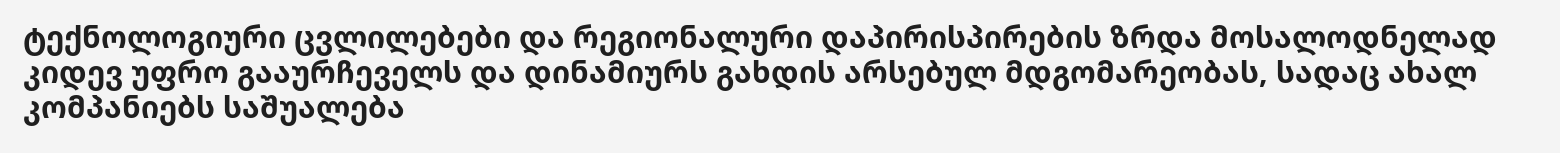ტექნოლოგიური ცვლილებები და რეგიონალური დაპირისპირების ზრდა მოსალოდნელად კიდევ უფრო გააურჩეველს და დინამიურს გახდის არსებულ მდგომარეობას, სადაც ახალ კომპანიებს საშუალება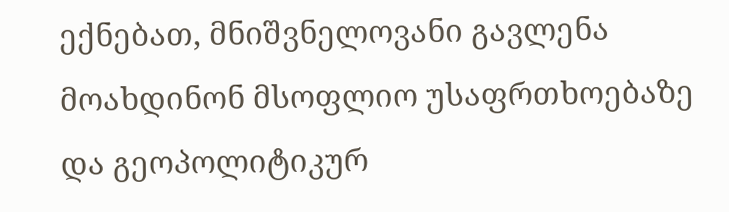ექნებათ, მნიშვნელოვანი გავლენა მოახდინონ მსოფლიო უსაფრთხოებაზე და გეოპოლიტიკურ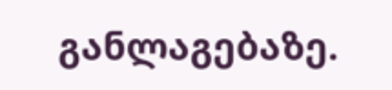განლაგებაზე.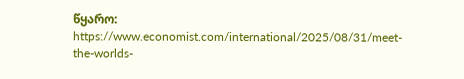წყარო: https://www.economist.com/international/2025/08/31/meet-the-worlds-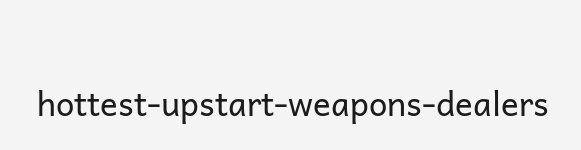hottest-upstart-weapons-dealers